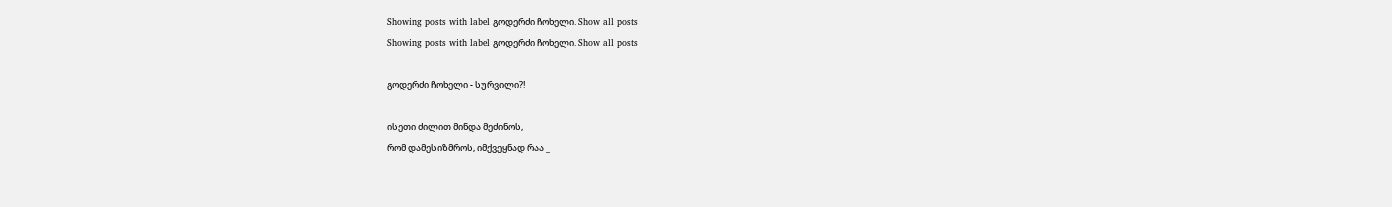Showing posts with label გოდერძი ჩოხელი. Show all posts
Showing posts with label გოდერძი ჩოხელი. Show all posts

გოდერძი ჩოხელი - სურვილი?!

ისეთი ძილით მინდა მეძინოს,
რომ დამესიზმროს, იმქვეყნად რაა _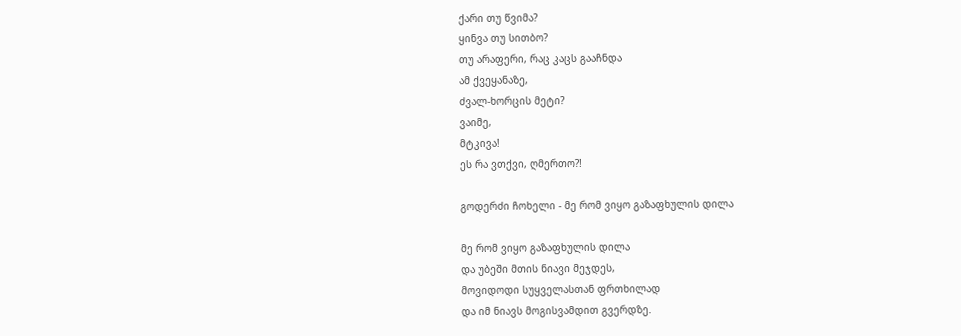ქარი თუ წვიმა?
ყინვა თუ სითბო?
თუ არაფერი, რაც კაცს გააჩნდა
ამ ქვეყანაზე,
ძვალ-ხორცის მეტი?
ვაიმე,
მტკივა!
ეს რა ვთქვი, ღმერთო?!

გოდერძი ჩოხელი - მე რომ ვიყო გაზაფხულის დილა

მე რომ ვიყო გაზაფხულის დილა
და უბეში მთის ნიავი მეჯდეს,
მოვიდოდი სუყველასთან ფრთხილად
და იმ ნიავს მოგისვამდით გვერდზე.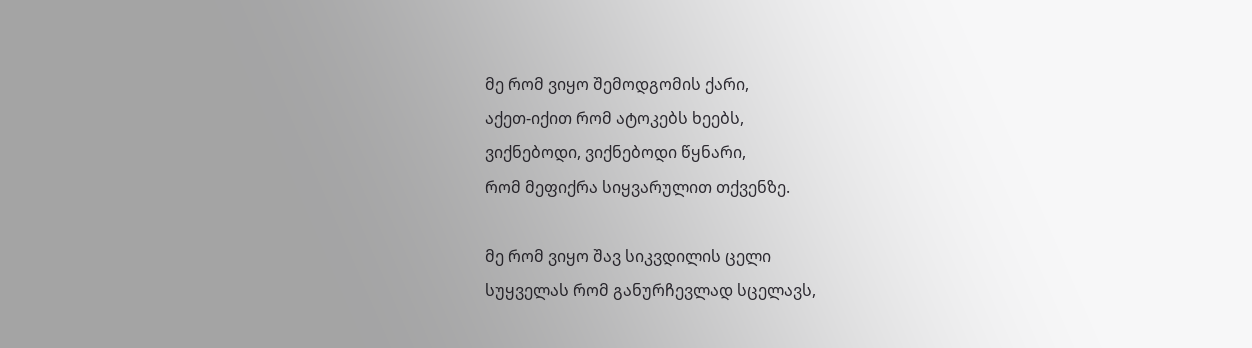მე რომ ვიყო შემოდგომის ქარი,
აქეთ-იქით რომ ატოკებს ხეებს,
ვიქნებოდი, ვიქნებოდი წყნარი,
რომ მეფიქრა სიყვარულით თქვენზე.

მე რომ ვიყო შავ სიკვდილის ცელი
სუყველას რომ განურჩევლად სცელავს,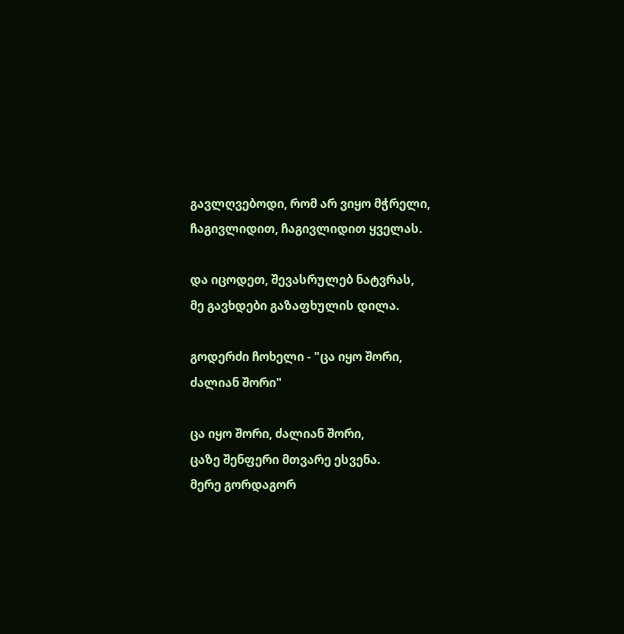გავლღვებოდი, რომ არ ვიყო მჭრელი,
ჩაგივლიდით, ჩაგივლიდით ყველას.

და იცოდეთ, შევასრულებ ნატვრას,
მე გავხდები გაზაფხულის დილა.

გოდერძი ჩოხელი - "ცა იყო შორი, ძალიან შორი"

ცა იყო შორი, ძალიან შორი,
ცაზე შენფერი მთვარე ესვენა.
მერე გორდაგორ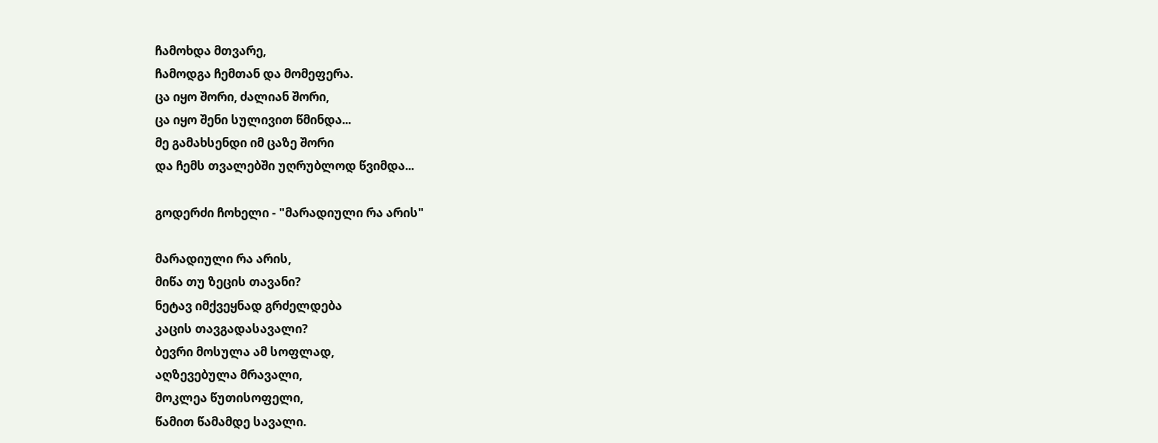ჩამოხდა მთვარე,
ჩამოდგა ჩემთან და მომეფერა.
ცა იყო შორი, ძალიან შორი,
ცა იყო შენი სულივით წმინდა...
მე გამახსენდი იმ ცაზე შორი
და ჩემს თვალებში უღრუბლოდ წვიმდა...

გოდერძი ჩოხელი - "მარადიული რა არის"

მარადიული რა არის,
მიწა თუ ზეცის თავანი?
ნეტავ იმქვეყნად გრძელდება
კაცის თავგადასავალი?
ბევრი მოსულა ამ სოფლად,
აღზევებულა მრავალი,
მოკლეა წუთისოფელი,
წამით წამამდე სავალი.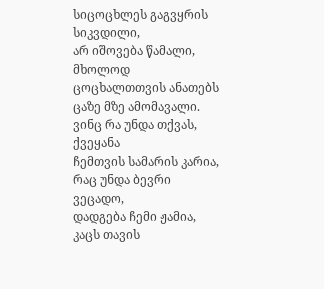სიცოცხლეს გაგვყრის სიკვდილი,
არ იშოვება წამალი,
მხოლოდ ცოცხალთთვის ანათებს
ცაზე მზე ამომავალი.
ვინც რა უნდა თქვას, ქვეყანა
ჩემთვის სამარის კარია,
რაც უნდა ბევრი ვეცადო,
დადგება ჩემი ჟამია,
კაცს თავის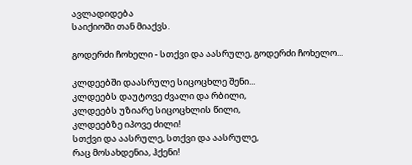ავლადიდება
საიქიოში თან მიაქვს.

გოდერძი ჩოხელი - სთქვი და აასრულე, გოდერძი ჩოხელო...

კლდეებში დაასრულე სიცოცხლე შენი...
კლდეებს დაუტოვე ძვალი და რბილი,
კლდეებს უზიარე სიცოცხლის წილი,
კლდეებზე იპოვე ძილი!
სთქვი და აასრულე, სთქვი და აასრულე,
რაც მოსახდენია, ჰქენი!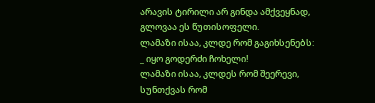არავის ტირილი არ გინდა ამქვეყნად,
გლოვაა ეს წუთისოფელი.
ლამაზი ისაა, კლდე რომ გაგიხსენებს:
_ იყო გოდერძი ჩოხელი!
ლამაზი ისაა, კლდეს რომ შეერევი,
სუნთქვას რომ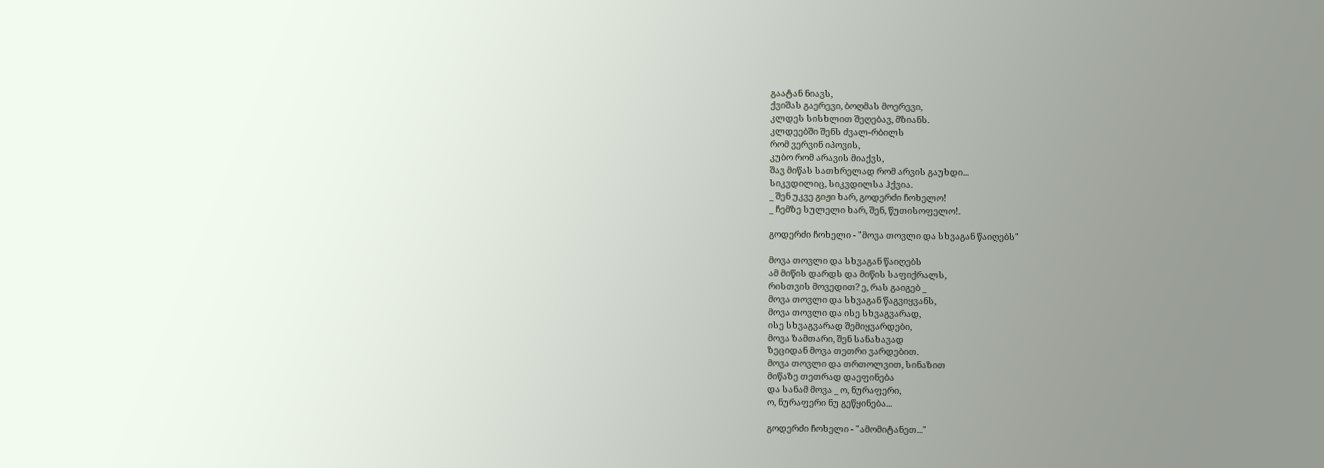გაატან ნიავს,
ქვიშას გაერევი, ბოღმას მოერევი,
კლდეს სისხლით შეღებავ, მზიანს.
კლდეებში შენს ძვალ-რბილს
რომ ვერვინ იპოვის,
კუბო რომ არავის მიაქვს,
შავ მიწას სათხრელად რომ არვის გაუხდი...
სიკვდილიც, სიკვდილსა ჰქვია.
_ შენ უკვე გიჟი ხარ, გოდერძი ჩოხელო!
_ ჩემზე სულელი ხარ, შენ, წუთისოფელო!.

გოდერძი ჩოხელი - "მოვა თოვლი და სხვაგან წაიღებს"

მოვა თოვლი და სხვაგან წაიღებს
ამ მიწის დარდს და მიწის საფიქრალს,
რისთვის მოვედით? ე, რას გაიგებ _
მოვა თოვლი და სხვაგან წაგვიყვანს,
მოვა თოვლი და ისე სხვაგვარად,
ისე სხვაგვარად შემიყვარდები,
მოვა ზამთარი, შენ სანახავად
ზეციდან მოვა თეთრი ვარდებით.
მოვა თოვლი და თრთოლვით, სინაზით
მიწაზე თეთრად დაეფინება
და სანამ მოვა _ ო, ნურაფერი,
ო, ნურაფერი ნუ გეწყინება...

გოდერძი ჩოხელი - "ამომიტანეთ..."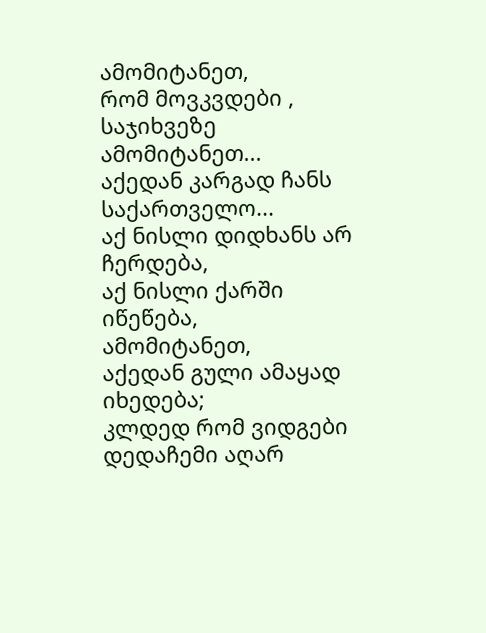ამომიტანეთ,
რომ მოვკვდები ,
საჯიხვეზე ამომიტანეთ...
აქედან კარგად ჩანს საქართველო...
აქ ნისლი დიდხანს არ ჩერდება,
აქ ნისლი ქარში იწეწება,
ამომიტანეთ,
აქედან გული ამაყად იხედება;
კლდედ რომ ვიდგები
დედაჩემი აღარ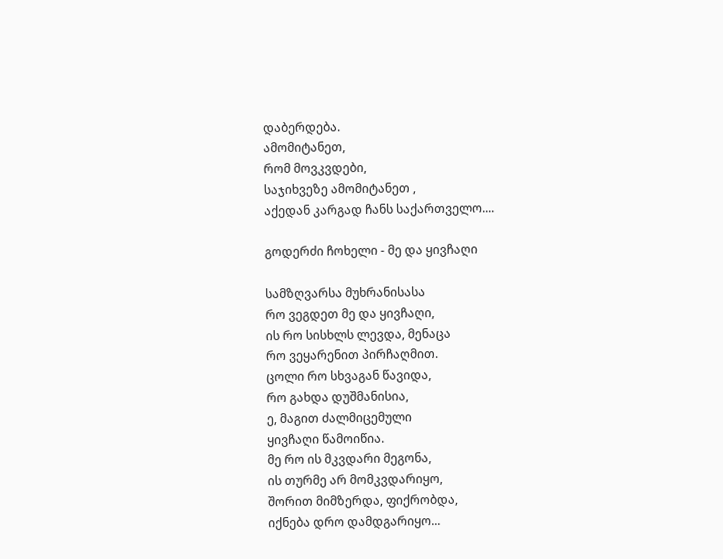დაბერდება.
ამომიტანეთ,
რომ მოვკვდები,
საჯიხვეზე ამომიტანეთ ,
აქედან კარგად ჩანს საქართველო....

გოდერძი ჩოხელი - მე და ყივჩაღი

სამზღვარსა მუხრანისასა
რო ვეგდეთ მე და ყივჩაღი,
ის რო სისხლს ლევდა, მენაცა
რო ვეყარენით პირჩაღმით.
ცოლი რო სხვაგან წავიდა,
რო გახდა დუშმანისია,
ე, მაგით ძალმიცემული
ყივჩაღი წამოიწია.
მე რო ის მკვდარი მეგონა,
ის თურმე არ მომკვდარიყო,
შორით მიმზერდა, ფიქრობდა,
იქნება დრო დამდგარიყო...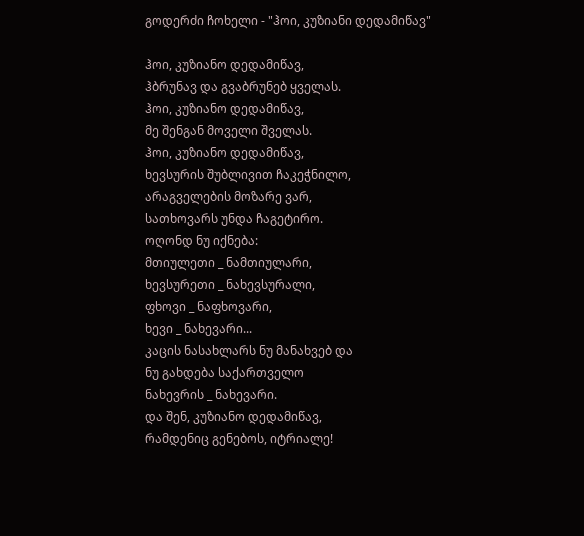გოდერძი ჩოხელი - "ჰოი, კუზიანი დედამიწავ"

ჰოი, კუზიანო დედამიწავ,
ჰბრუნავ და გვაბრუნებ ყველას.
ჰოი, კუზიანო დედამიწავ,
მე შენგან მოველი შველას.
ჰოი, კუზიანო დედამიწავ,
ხევსურის შუბლივით ჩაკეჭნილო,
არაგველების მოზარე ვარ,
სათხოვარს უნდა ჩაგეტირო.
ოღონდ ნუ იქნება:
მთიულეთი _ ნამთიულარი,
ხევსურეთი _ ნახევსურალი,
ფხოვი _ ნაფხოვარი,
ხევი _ ნახევარი...
კაცის ნასახლარს ნუ მანახვებ და
ნუ გახდება საქართველო
ნახევრის _ ნახევარი.
და შენ, კუზიანო დედამიწავ,
რამდენიც გენებოს, იტრიალე!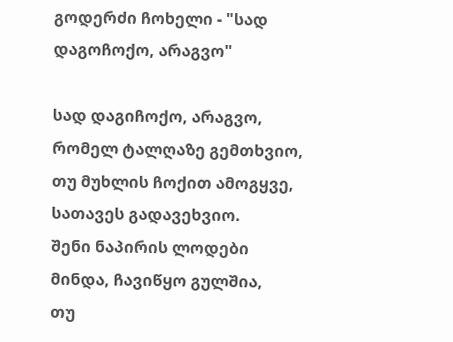გოდერძი ჩოხელი - "სად დაგოჩოქო, არაგვო"

სად დაგიჩოქო, არაგვო,
რომელ ტალღაზე გემთხვიო,
თუ მუხლის ჩოქით ამოგყვე,
სათავეს გადავეხვიო.
შენი ნაპირის ლოდები
მინდა, ჩავიწყო გულშია,
თუ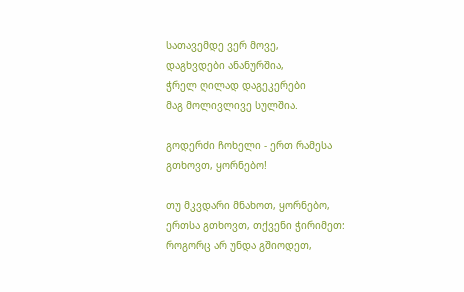სათავემდე ვერ მოვე,
დაგხვდები ანანურშია,
ჭრელ ღილად დაგეკერები
მაგ მოლივლივე სულშია.

გოდერძი ჩოხელი - ერთ რამესა გთხოვთ, ყორნებო!

თუ მკვდარი მნახოთ, ყორნებო,
ერთსა გთხოვთ, თქვენი ჭირიმეთ:
როგორც არ უნდა გშიოდეთ,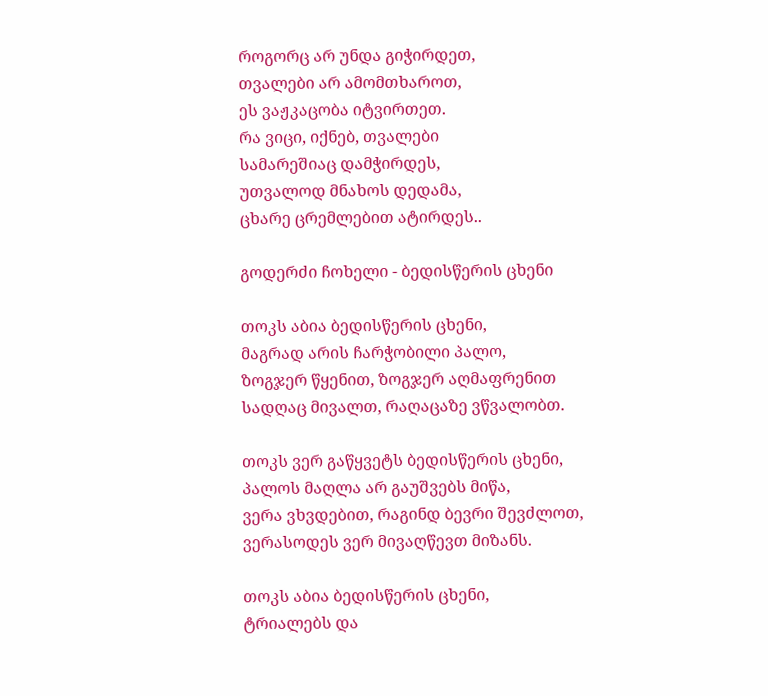როგორც არ უნდა გიჭირდეთ,
თვალები არ ამომთხაროთ,
ეს ვაჟკაცობა იტვირთეთ.
რა ვიცი, იქნებ, თვალები
სამარეშიაც დამჭირდეს,
უთვალოდ მნახოს დედამა,
ცხარე ცრემლებით ატირდეს..

გოდერძი ჩოხელი - ბედისწერის ცხენი

თოკს აბია ბედისწერის ცხენი,
მაგრად არის ჩარჭობილი პალო,
ზოგჯერ წყენით, ზოგჯერ აღმაფრენით
სადღაც მივალთ, რაღაცაზე ვწვალობთ.

თოკს ვერ გაწყვეტს ბედისწერის ცხენი,
პალოს მაღლა არ გაუშვებს მიწა,
ვერა ვხვდებით, რაგინდ ბევრი შევძლოთ,
ვერასოდეს ვერ მივაღწევთ მიზანს.

თოკს აბია ბედისწერის ცხენი,
ტრიალებს და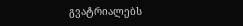გვატრიალებს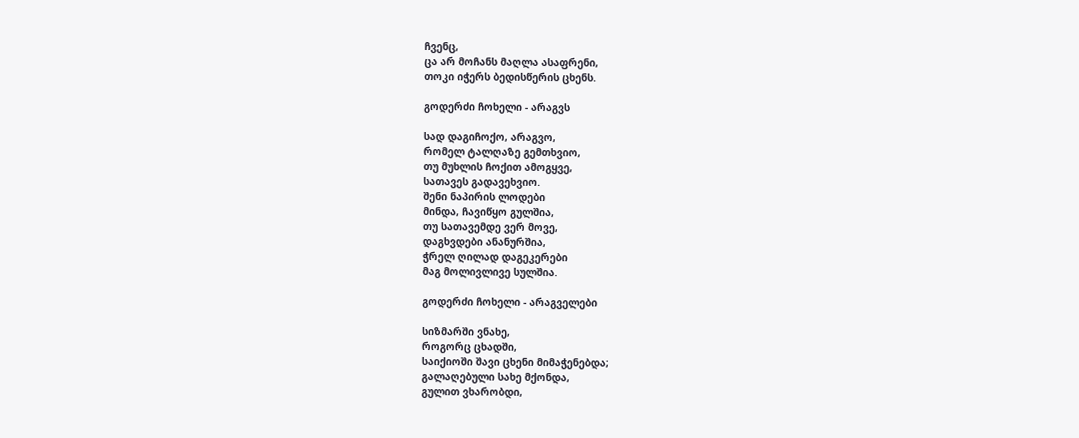ჩვენც,
ცა არ მოჩანს მაღლა ასაფრენი,
თოკი იჭერს ბედისწერის ცხენს.

გოდერძი ჩოხელი - არაგვს

სად დაგიჩოქო, არაგვო,
რომელ ტალღაზე გემთხვიო,
თუ მუხლის ჩოქით ამოგყვე,
სათავეს გადავეხვიო.
შენი ნაპირის ლოდები
მინდა, ჩავიწყო გულშია,
თუ სათავემდე ვერ მოვე,
დაგხვდები ანანურშია,
ჭრელ ღილად დაგეკერები
მაგ მოლივლივე სულშია.

გოდერძი ჩოხელი - არაგველები

სიზმარში ვნახე,
როგორც ცხადში,
საიქიოში შავი ცხენი მიმაჭენებდა;
გალაღებული სახე მქონდა,
გულით ვხარობდი,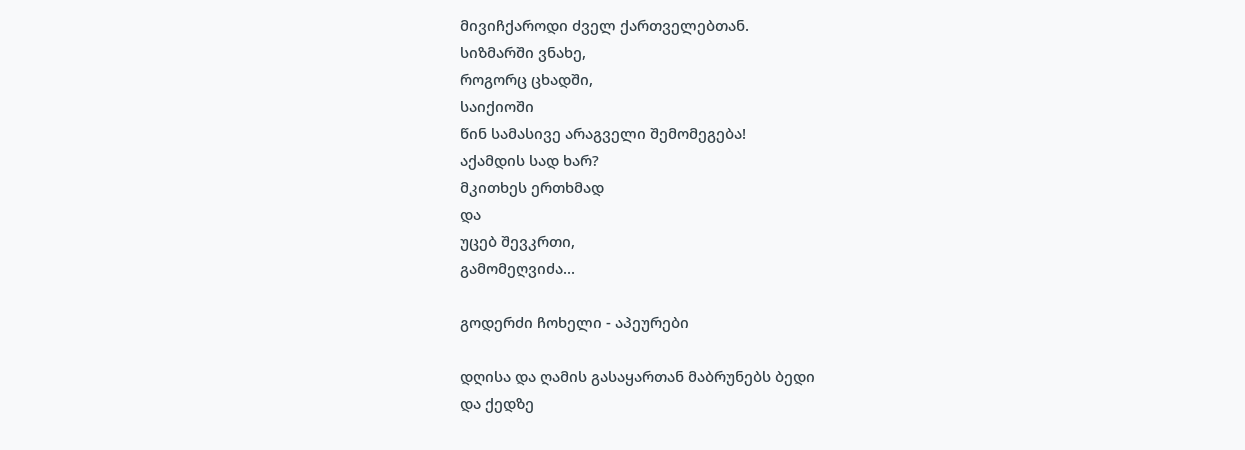მივიჩქაროდი ძველ ქართველებთან.
სიზმარში ვნახე,
როგორც ცხადში,
საიქიოში
წინ სამასივე არაგველი შემომეგება!
აქამდის სად ხარ?
მკითხეს ერთხმად
და
უცებ შევკრთი,
გამომეღვიძა...

გოდერძი ჩოხელი - აპეურები

დღისა და ღამის გასაყართან მაბრუნებს ბედი
და ქედზე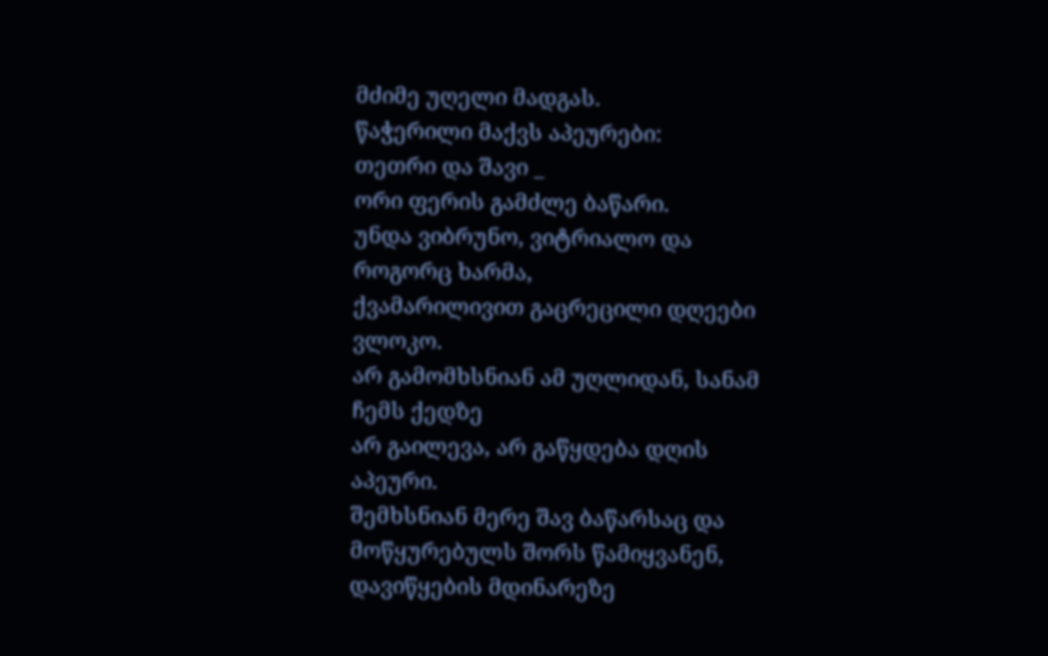მძიმე უღელი მადგას.
წაჭერილი მაქვს აპეურები:
თეთრი და შავი _
ორი ფერის გამძლე ბაწარი.
უნდა ვიბრუნო, ვიტრიალო და როგორც ხარმა,
ქვამარილივით გაცრეცილი დღეები ვლოკო.
არ გამომხსნიან ამ უღლიდან, სანამ ჩემს ქედზე
არ გაილევა, არ გაწყდება დღის აპეური.
შემხსნიან მერე შავ ბაწარსაც და
მოწყურებულს შორს წამიყვანენ,
დავიწყების მდინარეზე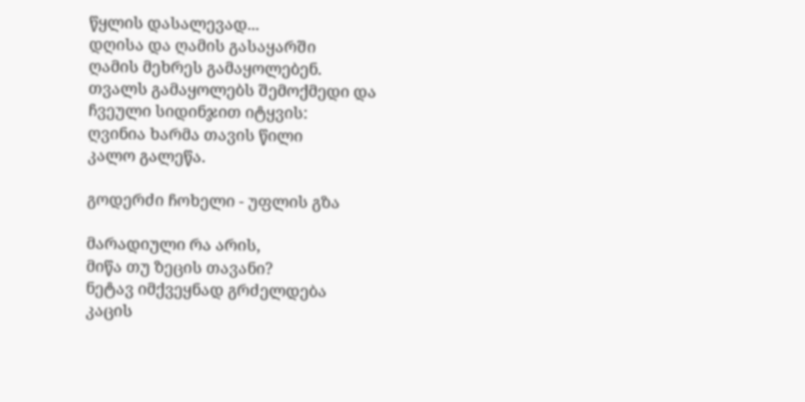წყლის დასალევად...
დღისა და ღამის გასაყარში
ღამის მეხრეს გამაყოლებენ.
თვალს გამაყოლებს შემოქმედი და
ჩვეული სიდინჯით იტყვის:
ღვინია ხარმა თავის წილი
კალო გალეწა.

გოდერძი ჩოხელი - უფლის გზა

მარადიული რა არის,
მიწა თუ ზეცის თავანი?
ნეტავ იმქვეყნად გრძელდება
კაცის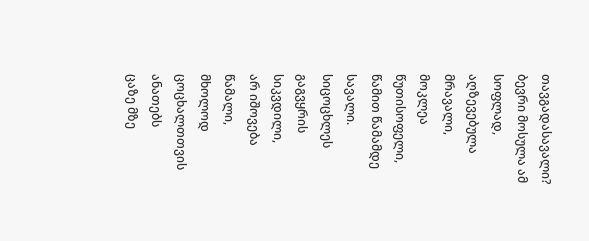თავგადასავალი?
ბევრი მოსულა ამ სოფლად,
აღზევებულა მრავალი,
მოკლეა წუთისოფელი,
წამით წამამდე სავალი.
სიცოცხლეს გაგვყრის სიკვდილი,
არ იშოვება წამალი,
მხოლოდ ცოცხალთთვის ანათებს
ცაზე მზე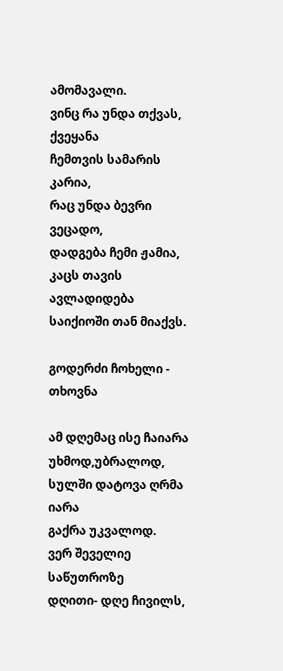ამომავალი.
ვინც რა უნდა თქვას, ქვეყანა
ჩემთვის სამარის კარია,
რაც უნდა ბევრი ვეცადო,
დადგება ჩემი ჟამია,
კაცს თავის ავლადიდება
საიქიოში თან მიაქვს.

გოდერძი ჩოხელი - თხოვნა

ამ დღემაც ისე ჩაიარა
უხმოდ,უბრალოდ,
სულში დატოვა ღრმა იარა
გაქრა უკვალოდ.
ვერ შეველიე საწუთროზე
დღითი- დღე ჩივილს,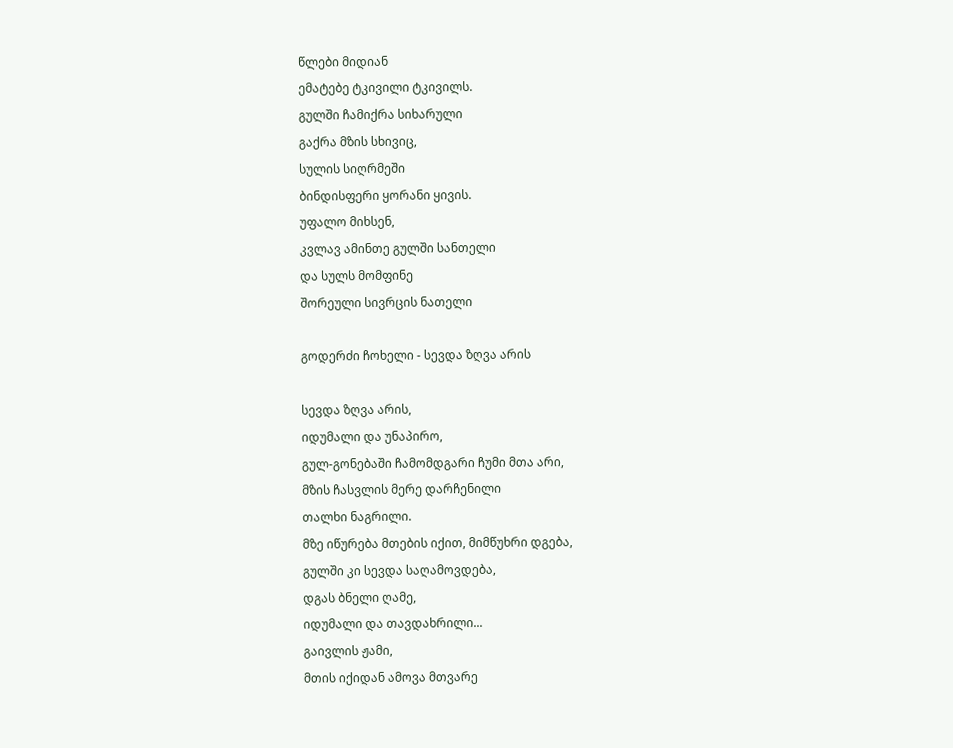წლები მიდიან
ემატებე ტკივილი ტკივილს.
გულში ჩამიქრა სიხარული
გაქრა მზის სხივიც,
სულის სიღრმეში
ბინდისფერი ყორანი ყივის.
უფალო მიხსენ,
კვლავ ამინთე გულში სანთელი
და სულს მომფინე
შორეული სივრცის ნათელი

გოდერძი ჩოხელი - სევდა ზღვა არის

სევდა ზღვა არის,
იდუმალი და უნაპირო,
გულ-გონებაში ჩამომდგარი ჩუმი მთა არი,
მზის ჩასვლის მერე დარჩენილი
თალხი ნაგრილი.
მზე იწურება მთების იქით, მიმწუხრი დგება,
გულში კი სევდა საღამოვდება,
დგას ბნელი ღამე,
იდუმალი და თავდახრილი...
გაივლის ჟამი,
მთის იქიდან ამოვა მთვარე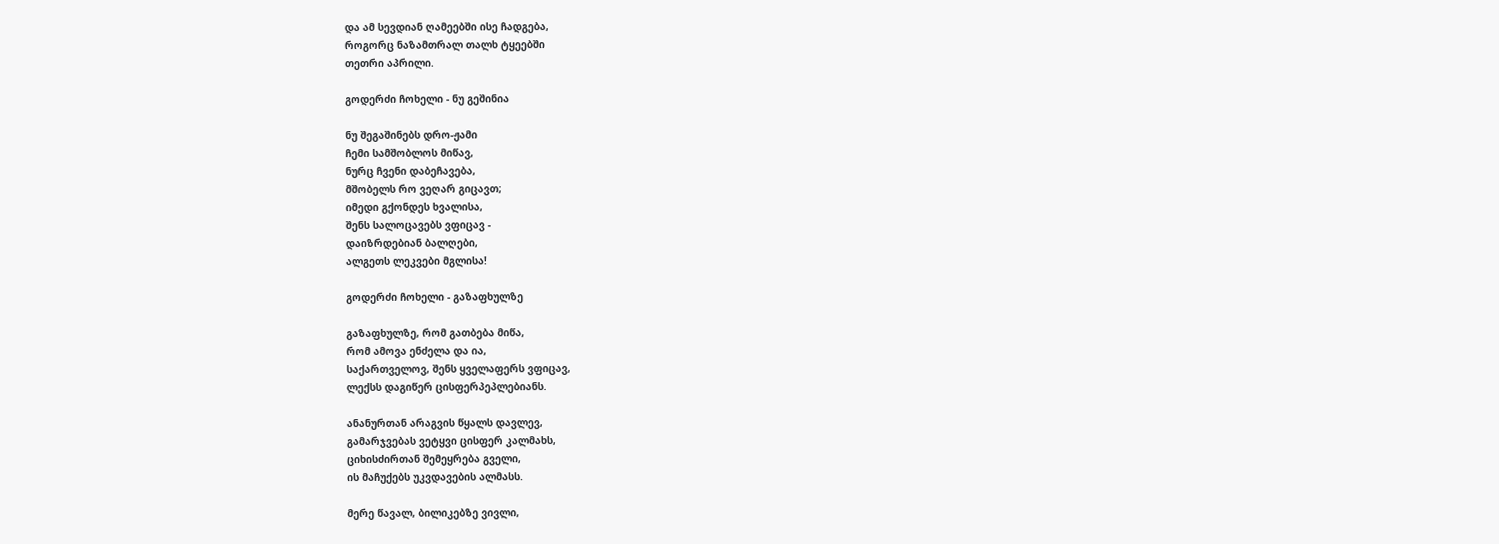და ამ სევდიან ღამეებში ისე ჩადგება,
როგორც ნაზამთრალ თალხ ტყეებში
თეთრი აპრილი.

გოდერძი ჩოხელი - ნუ გეშინია

ნუ შეგაშინებს დრო-ჟამი
ჩემი სამშობლოს მიწავ,
ნურც ჩვენი დაბეჩავება,
მშობელს რო ვეღარ გიცავთ;
იმედი გქონდეს ხვალისა,
შენს სალოცავებს ვფიცავ -
დაიზრდებიან ბალღები,
ალგეთს ლეკვები მგლისა!

გოდერძი ჩოხელი - გაზაფხულზე

გაზაფხულზე, რომ გათბება მიწა,
რომ ამოვა ენძელა და ია,
საქართველოვ, შენს ყველაფერს ვფიცავ,
ლექსს დაგიწერ ცისფერპეპლებიანს.

ანანურთან არაგვის წყალს დავლევ,
გამარჯვებას ვეტყვი ცისფერ კალმახს,
ციხისძირთან შემეყრება გველი,
ის მაჩუქებს უკვდავების ალმასს.

მერე წავალ, ბილიკებზე ვივლი,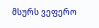მსურს ვეფერო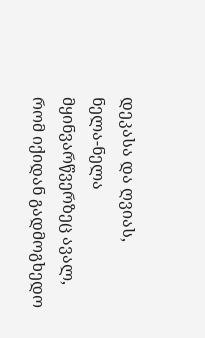დეკასა და ღვიას,
ნელა-ნელა მყინვარწვერზეც ავალ,
რომ იქიდან გადმოგხედო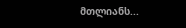მთლიანს...